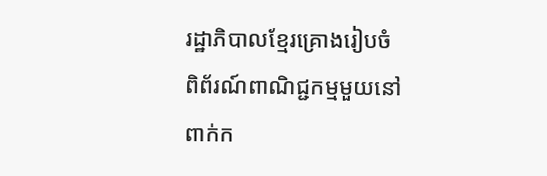រដ្ឋាភិបាលខ្មែរគ្រោងរៀបចំពិព័រណ៍ពាណិជ្ជកម្មមួយនៅពាក់ក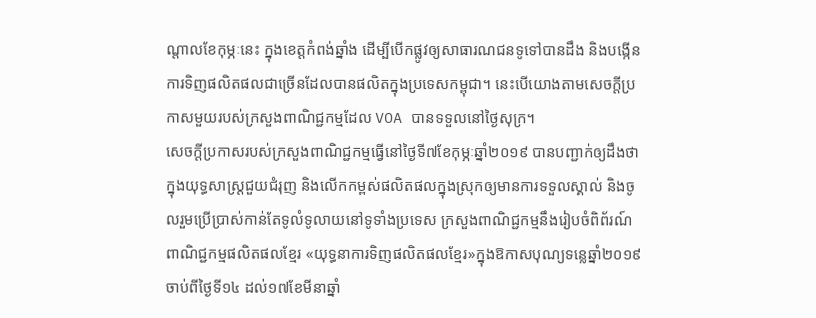ណ្តាលខែកុម្ភៈនេះ ក្នុងខេត្តកំពង់ឆ្នាំង ដើម្បីបើកផ្លូវឲ្យសាធារណជនទូទៅបានដឹង និងបង្កើនការទិញផលិតផលជាច្រើនដែលបានផលិតក្នុងប្រទេសកម្ពុជា។ នេះបើយោងតាមសេចក្តីប្រកាសមួយរបស់ក្រសួងពាណិជ្ជកម្មដែល VOA បានទទួលនៅថ្ងៃសុក្រ។
សេចក្តីប្រកាសរបស់ក្រសួងពាណិជ្ជកម្មធ្វើនៅថ្ងៃទី៧ខែកុម្ភៈឆ្នាំ២០១៩ បានបញ្ជាក់ឲ្យដឹងថា ក្នុងយុទ្ធសាស្ត្រជួយជំរុញ និងលើកកម្ពស់ផលិតផលក្នុងស្រុកឲ្យមានការទទួលស្គាល់ និងចូលរួមប្រើប្រាស់កាន់តែទូលំទូលាយនៅទូទាំងប្រទេស ក្រសួងពាណិជ្ជកម្មនឹងរៀបចំពិព័រណ៍ពាណិជ្ជកម្មផលិតផលខ្មែរ «យុទ្ធនាការទិញផលិតផលខ្មែរ»ក្នុងឱកាសបុណ្យទន្លេឆ្នាំ២០១៩ ចាប់ពីថ្ងៃទី១៤ ដល់១៧ខែមីនាឆ្នាំ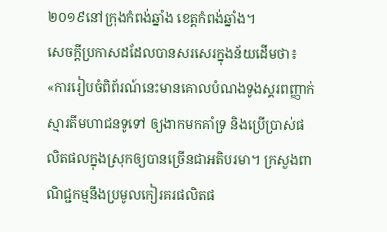២០១៩នៅក្រុងកំពង់ឆ្នាំង ខេត្តកំពង់ឆ្នាំង។
សេចក្តីប្រកាសដដែលបានសរសេរក្នុងន័យដើមថា៖
«ការរៀបចំពិព័រណ៍នេះមានគោលបំណងទូងស្គរពញ្ញាក់ស្មារតីមហាជនទូទៅ ឲ្យងាកមកគាំទ្រ និងប្រើប្រាស់ផលិតផលក្នុងស្រុកឲ្យបានច្រើនជាអតិបរមា។ ក្រសួងពាណិជ្ជកម្មនឹងប្រមូលកៀរគរផលិតផ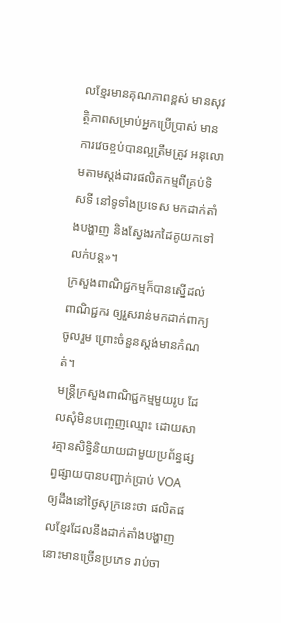លខ្មែរមានគុណភាពខ្ពស់ មានសុវត្ថិភាពសម្រាប់អ្នកប្រើប្រាស់ មានការវេចខ្ចប់បានល្អត្រឹមត្រូវ អនុលោមតាមស្តង់ដារផលិតកម្មពីគ្រប់ទិសទី នៅទូទាំងប្រទេស មកដាក់តាំងបង្ហាញ និងស្វែងរកដៃគូយកទៅលក់បន្ត»។
ក្រសួងពាណិជ្ជកម្មក៏បានស្នើដល់ពាណិជ្ជករ ឲ្យរួសរាន់មកដាក់ពាក្យចូលរួម ព្រោះចំនួនស្តង់មានកំណត់។
មន្ត្រីក្រសួងពាណិជ្ជកម្មមួយរូប ដែលសុំមិនបញ្ចេញឈ្មោះ ដោយសារគ្មានសិទ្ធិនិយាយជាមួយប្រព័ន្ធផ្សព្វផ្សាយបានបញ្ជាក់ប្រាប់ VOA ឲ្យដឹងនៅថ្ងៃសុក្រនេះថា ផលិតផលខ្មែរដែលនឹងដាក់តាំងបង្ហាញនោះមានច្រើនប្រភេទ រាប់ចា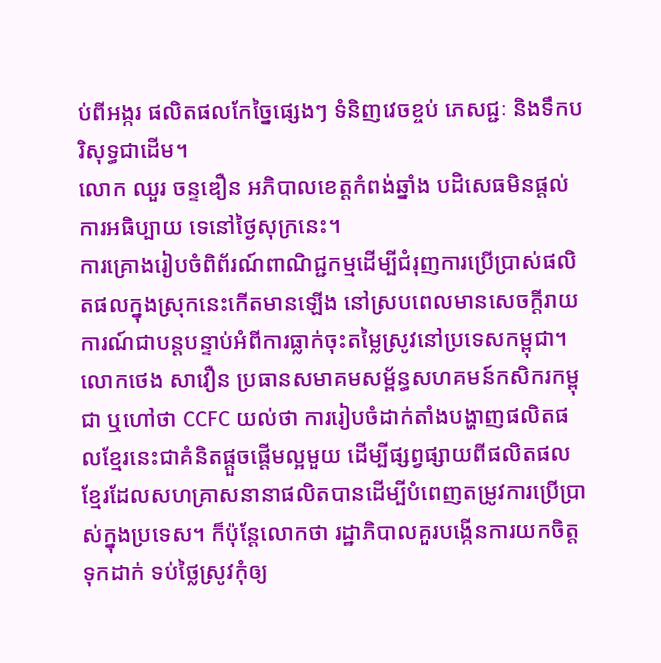ប់ពីអង្ករ ផលិតផលកែច្នៃផ្សេងៗ ទំនិញវេចខ្ចប់ ភេសជ្ជៈ និងទឹកបរិសុទ្ធជាដើម។
លោក ឈួរ ចន្ទឌឿន អភិបាលខេត្តកំពង់ឆ្នាំង បដិសេធមិនផ្តល់ការអធិប្បាយ ទេនៅថ្ងៃសុក្រនេះ។
ការគ្រោងរៀបចំពិព័រណ៍ពាណិជ្ជកម្មដើម្បីជំរុញការប្រើប្រាស់ផលិតផលក្នុងស្រុកនេះកើតមានឡើង នៅស្របពេលមានសេចក្តីរាយការណ៍ជាបន្តបន្ទាប់អំពីការធ្លាក់ចុះតម្លៃស្រូវនៅប្រទេសកម្ពុជា។
លោកថេង សាវឿន ប្រធានសមាគមសម្ព័ន្ធសហគមន៍កសិករកម្ពុជា ឬហៅថា CCFC យល់ថា ការរៀបចំដាក់តាំងបង្ហាញផលិតផលខ្មែរនេះជាគំនិតផ្តួចផ្តើមល្អមួយ ដើម្បីផ្សព្វផ្សាយពីផលិតផលខ្មែរដែលសហគ្រាសនានាផលិតបានដើម្បីបំពេញតម្រូវការប្រើប្រាស់ក្នុងប្រទេស។ ក៏ប៉ុន្តែលោកថា រដ្ឋាភិបាលគួរបង្កើនការយកចិត្តទុកដាក់ ទប់ថ្លៃស្រូវកុំឲ្យ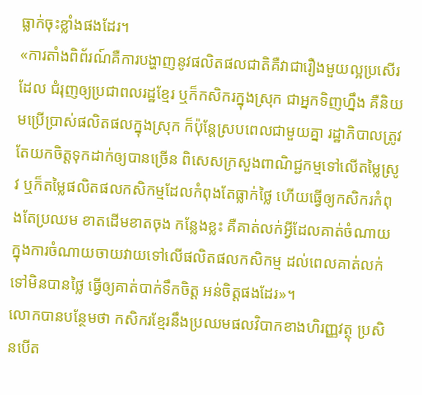ធ្លាក់ចុះខ្លាំងផងដែរ។
«ការតាំងពិព័រណ៍គឺការបង្ហាញនូវផលិតផលជាតិគឺវាជារឿងមួយល្អប្រសើរដែល ជំរុញឲ្យប្រជាពលរដ្ឋខ្មែរ ឬក៏កសិករក្នុងស្រុក ជាអ្នកទិញហ្នឹង គឺនិយមប្រើប្រាស់ផលិតផលក្នុងស្រុក ក៏ប៉ុន្តែស្របពេលជាមួយគ្នា រដ្ឋាភិបាលត្រូវតែយកចិត្តទុកដាក់ឲ្យបានច្រើន ពិសេសក្រសួងពាណិជ្ជកម្មទៅលើតម្លៃស្រូវ ឬក៏តម្លៃផលិតផលកសិកម្មដែលកំពុងតែធ្លាក់ថ្លៃ ហើយធ្វើឲ្យកសិករកំពុងតែប្រឈម ខាតដើមខាតចុង កន្លែងខ្លះ គឺគាត់លក់អ្វីដែលគាត់ចំណាយក្នុងការចំណាយចាយវាយទៅលើផលិតផលកសិកម្ម ដល់ពេលគាត់លក់ទៅមិនបានថ្លៃ ធ្វើឲ្យគាត់បាក់ទឹកចិត្ត អន់ចិត្តផងដែរ»។
លោកបានបន្ថែមថា កសិករខ្មែរនឹងប្រឈមផលវិបាកខាងហិរញ្ញវត្ថុ ប្រសិនបើត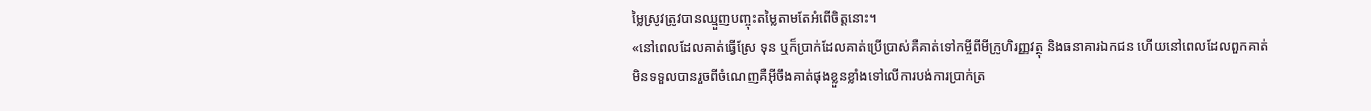ម្លៃស្រូវត្រូវបានឈ្មួញបញ្ចុះតម្លៃតាមតែអំពើចិត្តនោះ។
«នៅពេលដែលគាត់ធ្វើស្រែ ទុន ឬក៏ប្រាក់ដែលគាត់ប្រើប្រាស់គឺគាត់ទៅកម្ចីពីមីក្រូហិរញ្ញវត្ថុ និងធនាគារឯកជន ហើយនៅពេលដែលពួកគាត់មិនទទួលបានរួចពីចំណេញគឺអ៊ីចឹងគាត់ផុងខ្លួនខ្លាំងទៅលើការបង់ការប្រាក់ត្រ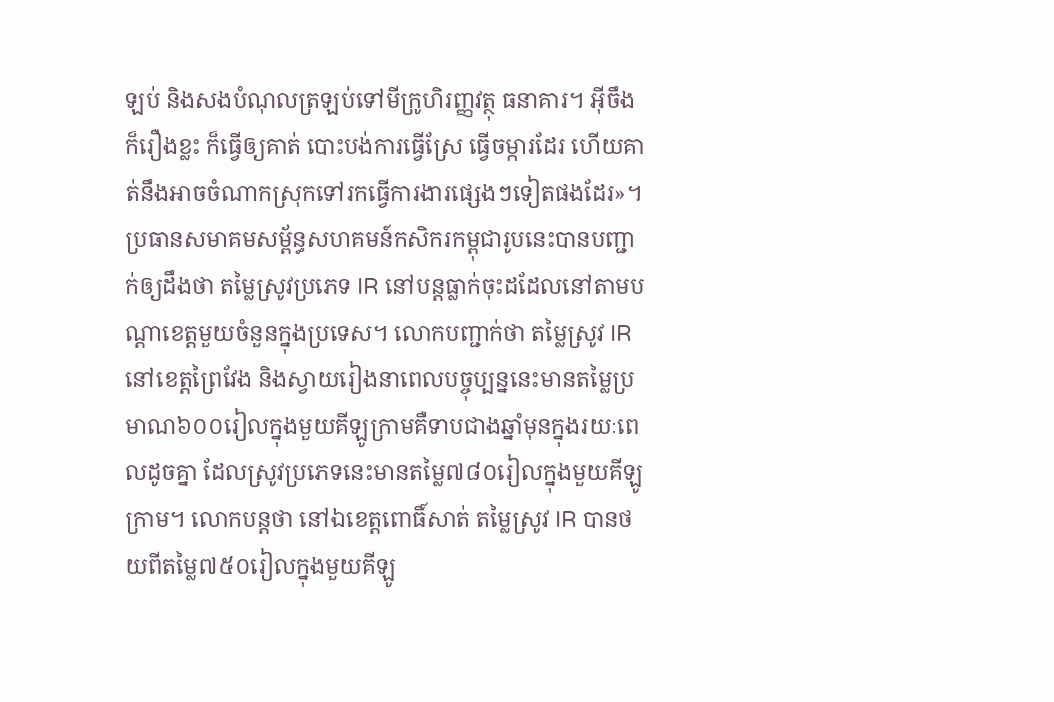ឡប់ និងសងបំណុលត្រឡប់ទៅមីក្រូហិរញ្ញវត្ថុ ធនាគារ។ អ៊ីចឹងក៏រឿងខ្លះ ក៏ធ្វើឲ្យគាត់ បោះបង់ការធ្វើស្រែ ធ្វើចម្ការដែរ ហើយគាត់នឹងអាចចំណាកស្រុកទៅរកធ្វើការងារផ្សេងៗទៀតផងដែរ»។
ប្រធានសមាគមសម្ព័ន្ធសហគមន៍កសិករកម្ពុជារូបនេះបានបញ្ជាក់ឲ្យដឹងថា តម្លៃស្រូវប្រភេទ IR នៅបន្តធ្លាក់ចុះដដែលនៅតាមបណ្តាខេត្តមួយចំនួនក្នុងប្រទេស។ លោកបញ្ជាក់ថា តម្លៃស្រូវ IR នៅខេត្តព្រៃវែង និងស្វាយរៀងនាពេលបច្ចុប្បន្ននេះមានតម្លៃប្រមាណ៦០០រៀលក្នុងមួយគីឡូក្រាមគឺទាបជាងឆ្នាំមុនក្នុងរយៈពេលដូចគ្នា ដែលស្រូវប្រភេទនេះមានតម្លៃ៧៨០រៀលក្នុងមួយគីឡូក្រាម។ លោកបន្តថា នៅឯខេត្តពោធិ៍សាត់ តម្លៃស្រូវ IR បានថយពីតម្លៃ៧៥០រៀលក្នុងមួយគីឡូ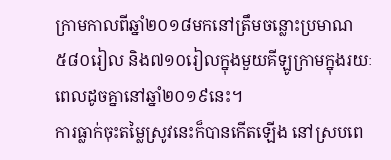ក្រាមកាលពីឆ្នាំ២០១៨មកនៅត្រឹមចន្លោះប្រមាណ៥៨០រៀល និង៧១០រៀលក្នុងមួយគីឡូក្រាមក្នុងរយៈពេលដូចគ្នានៅឆ្នាំ២០១៩នេះ។
ការធ្លាក់ចុះតម្លៃស្រូវនេះក៏បានកើតឡើង នៅស្របពេ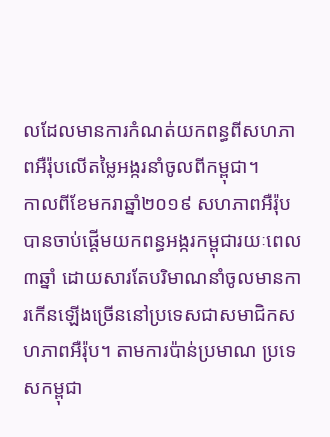លដែលមានការកំណត់យកពន្ធពីសហភាពអឺរ៉ុបលើតម្លៃអង្ករនាំចូលពីកម្ពុជា។
កាលពីខែមករាឆ្នាំ២០១៩ សហភាពអឺរ៉ុបបានចាប់ផ្តើមយកពន្ធអង្ករកម្ពុជារយៈពេល៣ឆ្នាំ ដោយសារតែបរិមាណនាំចូលមានការកើនឡើងច្រើននៅប្រទេសជាសមាជិកសហភាពអឺរ៉ុប។ តាមការប៉ាន់ប្រមាណ ប្រទេសកម្ពុជា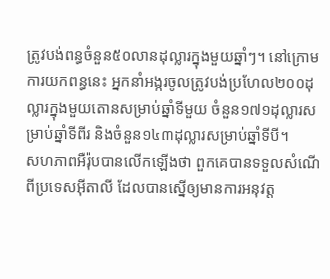ត្រូវបង់ពន្ធចំនួន៥០លានដុល្លារក្នុងមួយឆ្នាំៗ។ នៅក្រោមការយកពន្ធនេះ អ្នកនាំអង្ករចូលត្រូវបង់ប្រហែល២០០ដុល្លារក្នុងមួយតោនសម្រាប់ឆ្នាំទីមួយ ចំនួន១៧១ដុល្លារសម្រាប់ឆ្នាំទីពីរ និងចំនួន១៤៣ដុល្លារសម្រាប់ឆ្នាំទីបី។
សហភាពអឺរ៉ុបបានលើកឡើងថា ពួកគេបានទទួលសំណើពីប្រទេសអ៊ីតាលី ដែលបានស្នើឲ្យមានការអនុវត្ត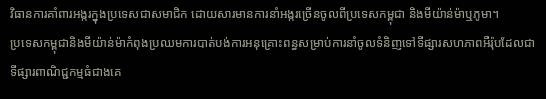វិធានការគាំពារអង្ករក្នុងប្រទេសជាសមាជិក ដោយសារមានការនាំអង្ករច្រើនចូលពីប្រទេសកម្ពុជា និងមីយ៉ាន់ម៉ាឬភូមា។
ប្រទេសកម្ពុជានិងមីយ៉ាន់ម៉ាកំពុងប្រឈមការបាត់បង់ការអនុគ្រោះពន្ធសម្រាប់ការនាំចូលទំនិញទៅទីផ្សារសហភាពអឺរ៉ុបដែលជាទីផ្សារពាណិជ្ជកម្មធំជាងគេ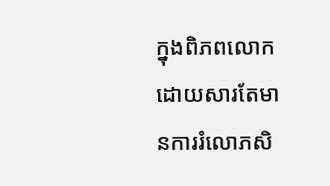ក្នុងពិភពលោកដោយសារតែមានការរំលោភសិ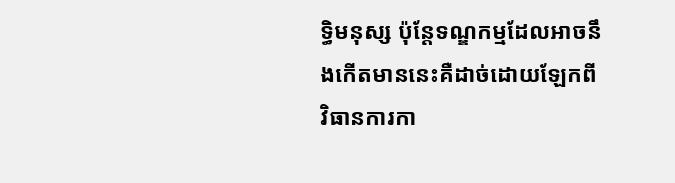ទ្ធិមនុស្ស ប៉ុន្តែទណ្ឌកម្មដែលអាចនឹងកើតមាននេះគឺដាច់ដោយឡែកពីវិធានការកា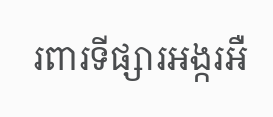រពារទីផ្សារអង្ករអឺ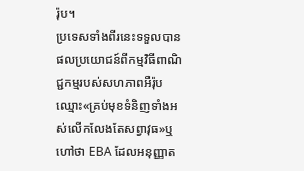រ៉ុប។
ប្រទេសទាំងពីរនេះទទួលបានផលប្រយោជន៍ពីកម្មវិធីពាណិជ្ជកម្មរបស់សហភាពអឺរ៉ុបឈ្មោះ«គ្រប់មុខទំនិញទាំងអស់លើកលែងតែសព្វាវុធ»ឬហៅថា EBA ដែលអនុញ្ញាត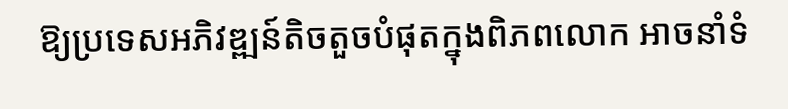ឱ្យប្រទេសអភិវឌ្ឍន៍តិចតួចបំផុតក្នុងពិភពលោក អាចនាំទំ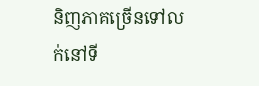និញភាគច្រើនទៅលក់នៅទី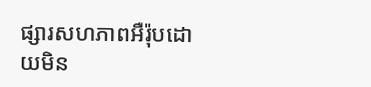ផ្សារសហភាពអឺរ៉ុបដោយមិន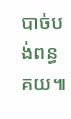បាច់បង់ពន្ធគយ៕